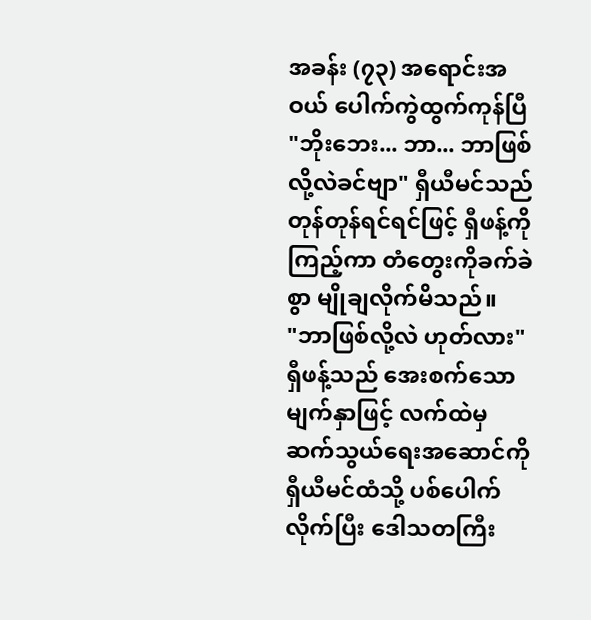အခန်း (၇၃) အရောင်းအဝယ် ပေါက်ကွဲထွက်ကုန်ပြီ
"ဘိုးဘေး... ဘာ... ဘာဖြစ်လို့လဲခင်ဗျာ" ရှီယီမင်သည် တုန်တုန်ရင်ရင်ဖြင့် ရှီဖန့်ကို ကြည့်ကာ တံတွေးကိုခက်ခဲစွာ မျိုချလိုက်မိသည်။
"ဘာဖြစ်လို့လဲ ဟုတ်လား"
ရှီဖန့်သည် အေးစက်သောမျက်နှာဖြင့် လက်ထဲမှ ဆက်သွယ်ရေးအဆောင်ကို ရှီယီမင်ထံသို့ ပစ်ပေါက်လိုက်ပြီး ဒေါသတကြီး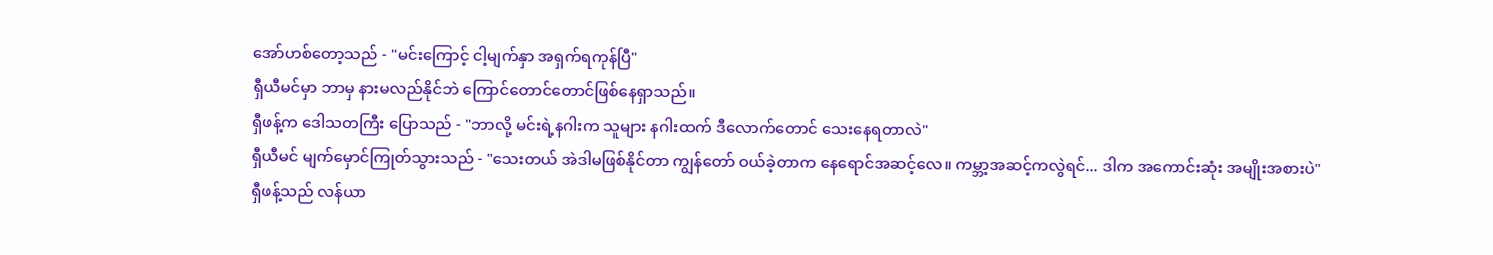အော်ဟစ်တော့သည် - "မင်းကြောင့် ငါ့မျက်နှာ အရှက်ရကုန်ပြီ"
ရှီယီမင်မှာ ဘာမှ နားမလည်နိုင်ဘဲ ကြောင်တောင်တောင်ဖြစ်နေရှာသည်။
ရှီဖန့်က ဒေါသတကြီး ပြောသည် - "ဘာလို့ မင်းရဲ့နဂါးက သူများ နဂါးထက် ဒီလောက်တောင် သေးနေရတာလဲ"
ရှီယီမင် မျက်မှောင်ကြုတ်သွားသည် - "သေးတယ် အဲဒါမဖြစ်နိုင်တာ ကျွန်တော် ဝယ်ခဲ့တာက နေရောင်အဆင့်လေ။ ကမ္ဘာ့အဆင့်ကလွဲရင်... ဒါက အကောင်းဆုံး အမျိုးအစားပဲ"
ရှီဖန့်သည် လန်ယာ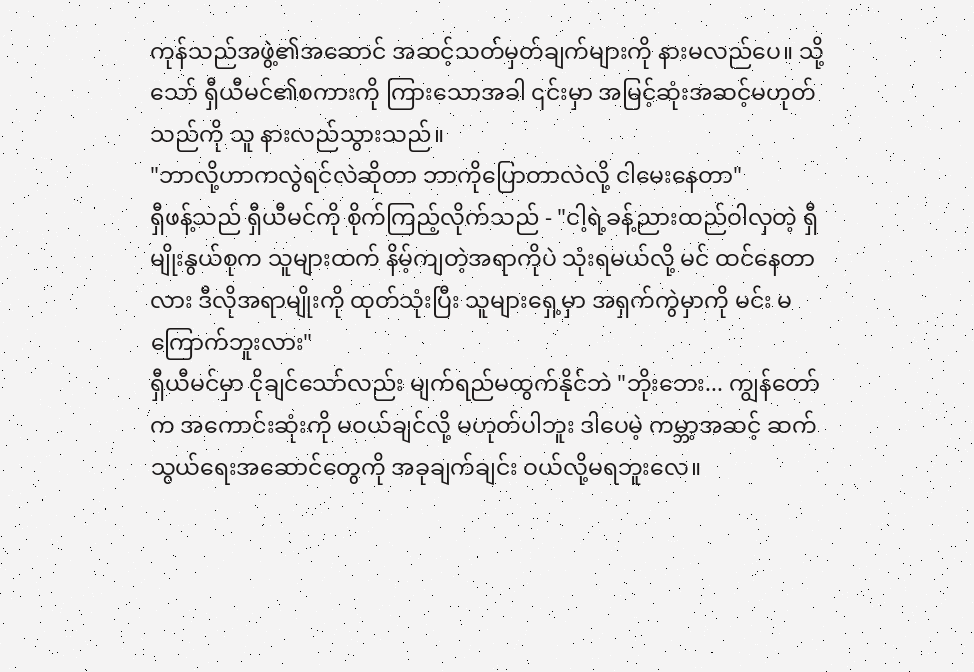ကုန်သည်အဖွဲ့၏အဆောင် အဆင့်သတ်မှတ်ချက်များကို နားမလည်ပေ။ သို့သော် ရှီယီမင်၏စကားကို ကြားသောအခါ ၎င်းမှာ အမြင့်ဆုံးအဆင့်မဟုတ်သည်ကို သူ နားလည်သွားသည်။
"ဘာလို့ဟာကလွဲရင်လဲဆိုတာ ဘာကိုပြောတာလဲလို့ ငါမေးနေတာ"
ရှီဖန့်သည် ရှီယီမင်ကို စိုက်ကြည့်လိုက်သည် - "ငါ့ရဲ့ခန့်ညားထည်ဝါလှတဲ့ ရှီမျိုးနွယ်စုက သူများထက် နိမ့်ကျတဲ့အရာကိုပဲ သုံးရမယ်လို့ မင် ထင်နေတာလား ဒီလိုအရာမျိုးကို ထုတ်သုံးပြီး သူများရှေ့မှာ အရှက်ကွဲမှာကို မင်း မကြောက်ဘူးလား"
ရှီယီမင်မှာ ငိုချင်သော်လည်း မျက်ရည်မထွက်နိုင်ဘဲ "ဘိုးဘေး... ကျွန်တော်က အကောင်းဆုံးကို မဝယ်ချင်လို့ မဟုတ်ပါဘူး ဒါပေမဲ့ ကမ္ဘာ့အဆင့် ဆက်သွယ်ရေးအဆောင်တွေကို အခုချက်ချင်း ဝယ်လို့မရဘူးလေ။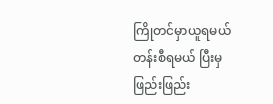ကြိုတင်မှာယူရမယ် တန်းစီရမယ် ပြီးမှဖြည်းဖြည်း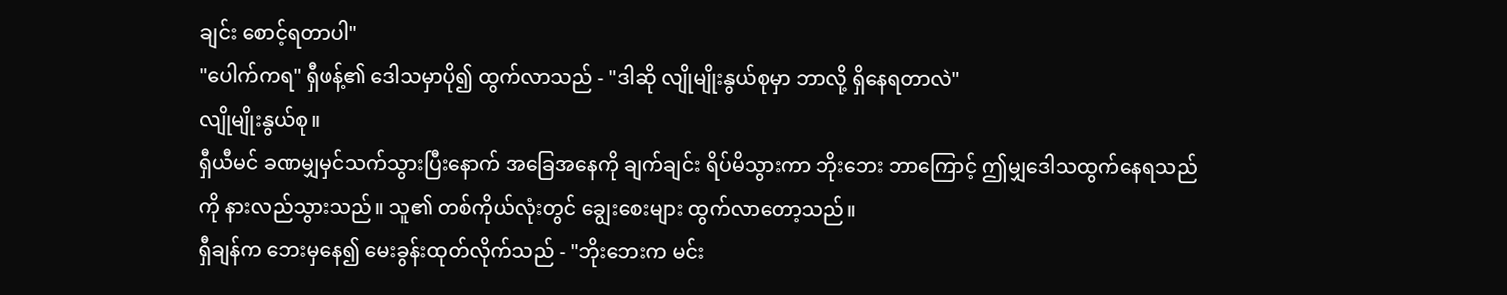ချင်း စောင့်ရတာပါ"
"ပေါက်ကရ" ရှီဖန့်၏ ဒေါသမှာပို၍ ထွက်လာသည် - "ဒါဆို လျိုမျိုးနွယ်စုမှာ ဘာလို့ ရှိနေရတာလဲ"
လျိုမျိုးနွယ်စု။
ရှီယီမင် ခဏမျှမှင်သက်သွားပြီးနောက် အခြေအနေကို ချက်ချင်း ရိပ်မိသွားကာ ဘိုးဘေး ဘာကြောင့် ဤမျှဒေါသထွက်နေရသည်ကို နားလည်သွားသည်။ သူ၏ တစ်ကိုယ်လုံးတွင် ချွေးစေးများ ထွက်လာတော့သည်။
ရှီချန်က ဘေးမှနေ၍ မေးခွန်းထုတ်လိုက်သည် - "ဘိုးဘေးက မင်း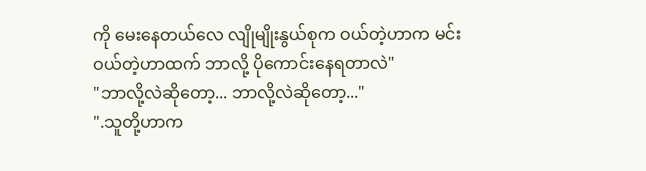ကို မေးနေတယ်လေ လျိုမျိုးနွယ်စုက ဝယ်တဲ့ဟာက မင်းဝယ်တဲ့ဟာထက် ဘာလို့ ပိုကောင်းနေရတာလဲ"
"ဘာလို့လဲဆိုတော့... ဘာလို့လဲဆိုတော့..."
".သူတို့ဟာက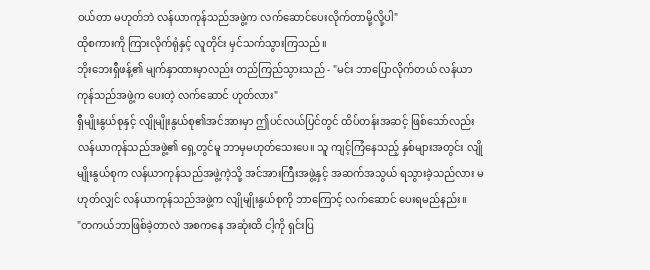ဝယ်တာ မဟုတ်ဘဲ လန်ယာကုန်သည်အဖွဲ့က လက်ဆောင်ပေးလိုက်တာမို့လို့ပါ"
ထိုစကားကို ကြားလိုက်ရုံနှင့် လူတိုင်း မှင်သက်သွားကြသည်။
ဘိုးဘေးရှီဖန့်၏ မျက်နှာထားမှာလည်း တည်ကြည်သွားသည် - "မင်း ဘာပြောလိုက်တယ် လန်ယာကုန်သည်အဖွဲ့က ပေးတဲ့ လက်ဆောင် ဟုတ်လား"
ရှီမျိုးနွယ်စုနှင့် လျိုမျိုးနွယ်စု၏အင်အားမှာ ဤပင်လယ်ပြင်တွင် ထိပ်တန်းအဆင့် ဖြစ်သော်လည်း လန်ယာကုန်သည်အဖွဲ့၏ ရှေ့တွင်မူ ဘာမှမဟုတ်သေးပေ။ သူ ကျင့်ကြံနေသည့် နှစ်များအတွင်း လျိုမျိုးနွယ်စုက လန်ယာကုန်သည်အဖွဲ့ကဲ့သို့ အင်အားကြီးအဖွဲ့နှင့် အဆက်အသွယ် ရသွားခဲ့သည်လား မဟုတ်လျှင် လန်ယာကုန်သည်အဖွဲ့က လျိုမျိုးနွယ်စုကို ဘာကြောင့် လက်ဆောင် ပေးရမည်နည်း။
"တကယ်ဘာဖြစ်ခဲ့တာလဲ အစကနေ အဆုံးထိ ငါ့ကို ရှင်းပြ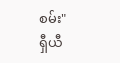စမ်း"
ရှီယီ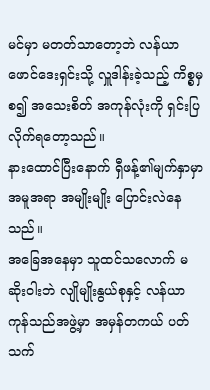မင်မှာ မတတ်သာတော့ဘဲ လန်ယာဖောင်ဒေးရှင်းသို့ လှူဒါန်းခဲ့သည့် ကိစ္စမှစ၍ အသေးစိတ် အကုန်လုံးကို ရှင်းပြလိုက်ရတော့သည်။
နားထောင်ပြီးနောက် ရှီဖန့်၏မျက်နှာမှာ အမူအရာ အမျိုးမျိုး ပြောင်းလဲနေသည်။
အခြေအနေမှာ သူထင်သလောက် မဆိုးဝါးဘဲ လျိုမျိုးနွယ်စုနှင့် လန်ယာကုန်သည်အဖွဲ့မှာ အမှန်တကယ် ပတ်သက်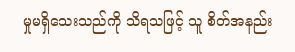မှုမရှိသေးသည်ကို သိရသဖြင့် သူ စိတ်အနည်း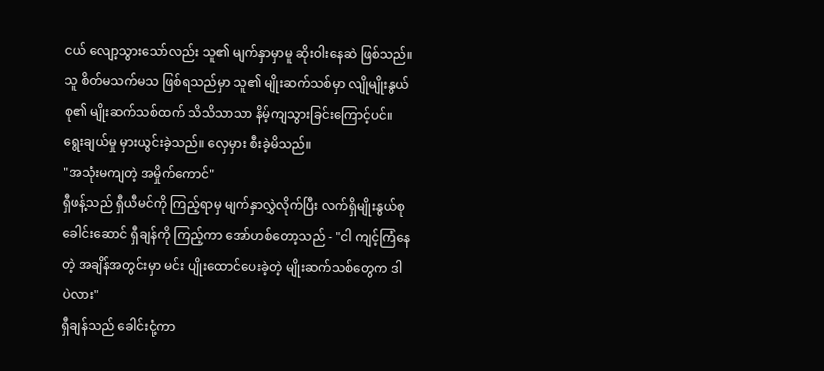ငယ် လျော့သွားသော်လည်း သူ၏ မျက်နှာမှာမူ ဆိုးဝါးနေဆဲ ဖြစ်သည်။
သူ စိတ်မသက်မသ ဖြစ်ရသည်မှာ သူ၏ မျိုးဆက်သစ်မှာ လျိုမျိုးနွယ်စု၏ မျိုးဆက်သစ်ထက် သိသိသာသာ နိမ့်ကျသွားခြင်းကြောင့်ပင်။
ရွေးချယ်မှု မှားယွင်းခဲ့သည်။ လှေမှား စီးခဲ့မိသည်။
"အသုံးမကျတဲ့ အမှိုက်ကောင်"
ရှီဖန့်သည် ရှီယီမင်ကို ကြည့်ရာမှ မျက်နှာလွှဲလိုက်ပြီး လက်ရှိမျိုးနွယ်စုခေါင်းဆောင် ရှီချန်ကို ကြည့်ကာ အော်ဟစ်တော့သည် - "ငါ ကျင့်ကြံနေတဲ့ အချိန်အတွင်းမှာ မင်း ပျိုးထောင်ပေးခဲ့တဲ့ မျိုးဆက်သစ်တွေက ဒါပဲလား"
ရှီချန်သည် ခေါင်းငုံ့ကာ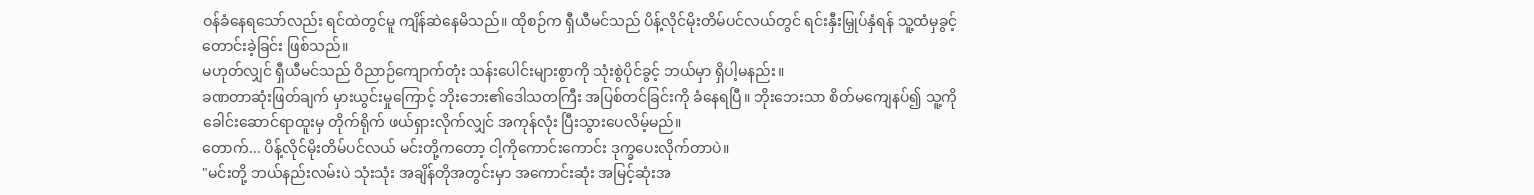ဝန်ခံနေရသော်လည်း ရင်ထဲတွင်မူ ကျိန်ဆဲနေမိသည်။ ထိုစဉ်က ရှီယီမင်သည် ပိန့်လိုင်မိုးတိမ်ပင်လယ်တွင် ရင်းနှီးမြှုပ်နှံရန် သူ့ထံမှခွင့်တောင်းခဲ့ခြင်း ဖြစ်သည်။
မဟုတ်လျှင် ရှီယီမင်သည် ဝိညာဉ်ကျောက်တုံး သန်းပေါင်းများစွာကို သုံးစွဲပိုင်ခွင့် ဘယ်မှာ ရှိပါ့မနည်း။
ခဏတာဆုံးဖြတ်ချက် မှားယွင်းမှုကြောင့် ဘိုးဘေး၏ဒေါသတကြီး အပြစ်တင်ခြင်းကို ခံနေရပြီ။ ဘိုးဘေးသာ စိတ်မကျေနပ်၍ သူ့ကို ခေါင်းဆောင်ရာထူးမှ တိုက်ရိုက် ဖယ်ရှားလိုက်လျှင် အကုန်လုံး ပြီးသွားပေလိမ့်မည်။
တောက်... ပိန့်လိုင်မိုးတိမ်ပင်လယ် မင်းတို့ကတော့ ငါ့ကိုကောင်းကောင်း ဒုက္ခပေးလိုက်တာပဲ။
"မင်းတို့ ဘယ်နည်းလမ်းပဲ သုံးသုံး အချိန်တိုအတွင်းမှာ အကောင်းဆုံး အမြင့်ဆုံးအ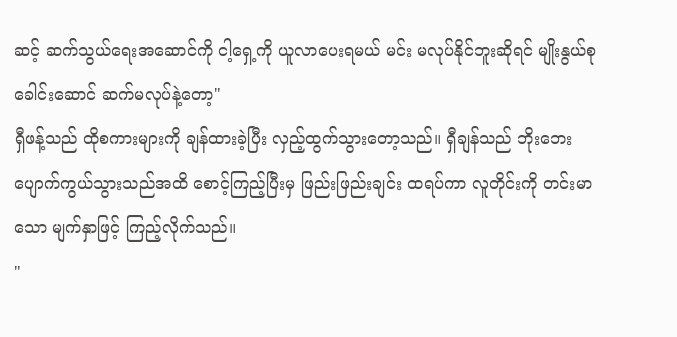ဆင့် ဆက်သွယ်ရေးအဆောင်ကို ငါ့ရှေ့ကို ယူလာပေးရမယ် မင်း မလုပ်နိုင်ဘူးဆိုရင် မျိုးနွယ်စုခေါင်းဆောင် ဆက်မလုပ်နဲ့တော့"
ရှီဖန့်သည် ထိုစကားများကို ချန်ထားခဲ့ပြီး လှည့်ထွက်သွားတော့သည်။ ရှီချန်သည် ဘိုးဘေး ပျောက်ကွယ်သွားသည်အထိ စောင့်ကြည့်ပြီးမှ ဖြည်းဖြည်းချင်း ထရပ်ကာ လူတိုင်းကို တင်းမာသော မျက်နှာဖြင့် ကြည့်လိုက်သည်။
"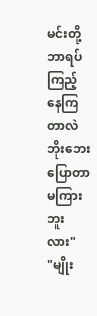မင်းတို့ ဘာရပ်ကြည့်နေကြတာလဲ ဘိုးဘေး ပြောတာ မကြားဘူးလား"
"မျိုး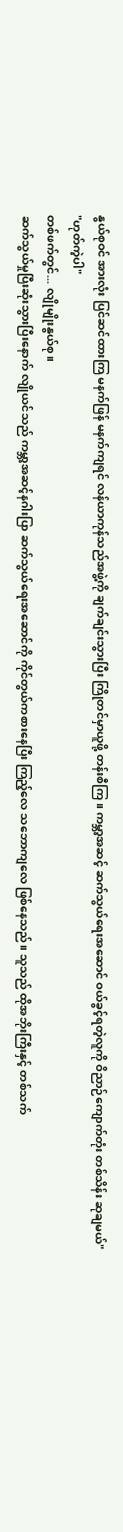နွယ်စုဝင် အားလုံး ပြင်ဆင်ထားကြ မနက်ဖြန် မနက်ကျရင် လန်ယာကုန်သည်အဖွဲ့ကို ချက်ချင်းသွားပြီး ကြိုတင်မှာယူဖို့ တန်းစီကြ။ ကမ္ဘာ့အဆင့် ဆက်သွယ်ရေးအဆောင် ဝယ်ခွင့်ရတဲ့လူကို ဝိညာဉ်ကျောက်တုံး တစ်သိန်း ဆုချမယ်"
"ဟုတ်ကဲ့ပါ"
တစ်ဖက်တွင်... လျိုမျိုးနွယ်စု။
ဆက်သွယ်မှုပြီးဆုံးသွားပြီးနောက် လျိုယင်သည် ကမ္ဘာ့အဆင့်နဂါးပြာ ဆက်သွယ်ရေးအဆောင်ကို ကိုင်တွယ်ကစားနေပြီး ကြည့်လေ သဘောကျလေ ဖြစ်နေသည်။ သူသည် ထိုအဘိုးကြီးနှင့် တစ်သက်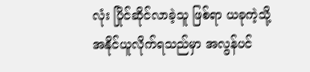လုံး ပြိုင်ဆိုင်လာခဲ့သူ ဖြစ်ရာ ယခုကဲ့သို့ အနိုင်ယူလိုက်ရသည်မှာ အလွန်ပင်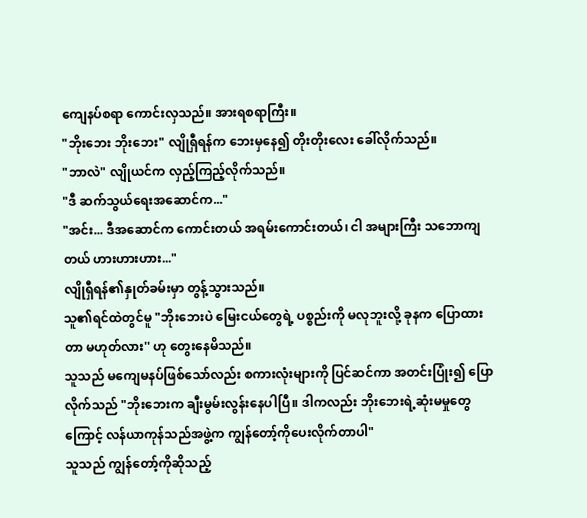ကျေနပ်စရာ ကောင်းလှသည်။ အားရစရာကြီး။
"ဘိုးဘေး ဘိုးဘေး" လျိုရှီရန်က ဘေးမှနေ၍ တိုးတိုးလေး ခေါ်လိုက်သည်။
"ဘာလဲ" လျိုယင်က လှည့်ကြည့်လိုက်သည်။
"ဒီ ဆက်သွယ်ရေးအဆောင်က..."
"အင်း... ဒီအဆောင်က ကောင်းတယ် အရမ်းကောင်းတယ်၊ ငါ အများကြီး သဘောကျတယ် ဟားဟားဟား..."
လျိုရှီရန်၏နှုတ်ခမ်းမှာ တွန့်သွားသည်။
သူ၏ရင်ထဲတွင်မူ "ဘိုးဘေးပဲ မြေးငယ်တွေရဲ့ ပစ္စည်းကို မလုဘူးလို့ ခုနက ပြောထားတာ မဟုတ်လား'' ဟု တွေးနေမိသည်။
သူသည် မကျေမနပ်ဖြစ်သော်လည်း စကားလုံးများကို ပြင်ဆင်ကာ အတင်းပြုံး၍ ပြောလိုက်သည် "ဘိုးဘေးက ချီးမွမ်းလွန်းနေပါပြီ။ ဒါကလည်း ဘိုးဘေးရဲ့ဆုံးမမှုတွေကြောင့် လန်ယာကုန်သည်အဖွဲ့က ကျွန်တော့်ကိုပေးလိုက်တာပါ"
သူသည် ကျွန်တော့်ကိုဆိုသည့်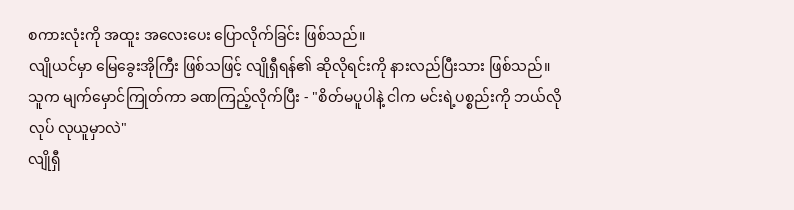စကားလုံးကို အထူး အလေးပေး ပြောလိုက်ခြင်း ဖြစ်သည်။
လျိုယင်မှာ မြေခွေးအိုကြီး ဖြစ်သဖြင့် လျိုရှီရန်၏ ဆိုလိုရင်းကို နားလည်ပြီးသား ဖြစ်သည်။
သူက မျက်မှောင်ကြုတ်ကာ ခဏကြည့်လိုက်ပြီး - "စိတ်မပူပါနဲ့ ငါက မင်းရဲ့ပစ္စည်းကို ဘယ်လိုလုပ် လုယူမှာလဲ"
လျိုရှီ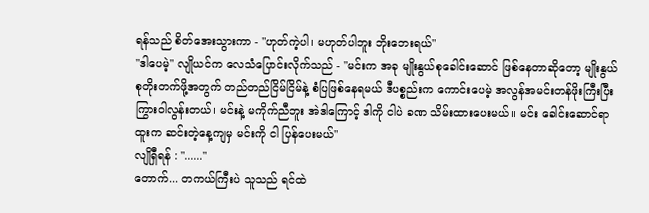ရန်သည် စိတ်အေးသွားကာ - "ဟုတ်ကဲ့ပါ၊ မဟုတ်ပါဘူး ဘိုးဘေးရယ်"
"ဒါပေမဲ့" လျိုယင်က လေသံပြောင်းလိုက်သည် - "မင်းက အခု မျိုးနွယ်စုခေါင်းဆောင် ဖြစ်နေတာဆိုတော့ မျိုးနွယ်စုတိုးတက်ဖို့အတွက် တည်တည်ငြိမ်ငြိမ်နဲ့ စံပြဖြစ်နေရမယ် ဒီပစ္စည်းက ကောင်းပေမဲ့ အလွန်အမင်းတန်ဖိုးကြီးပြီး ကြွားဝါလွန်းတယ်၊ မင်းနဲ့ မကိုက်ညီဘူး အဲဒါကြောင့် ဒါကို ငါပဲ ခဏ သိမ်းထားပေးမယ်။ မင်း ခေါင်းဆောင်ရာထူးက ဆင်းတဲ့နေ့ကျမှ မင်းကို ငါ ပြန်ပေးမယ်"
လျိုရှီရန် : "......"
တောက်... တကယ်ကြီးပဲ သူသည် ရင်ထဲ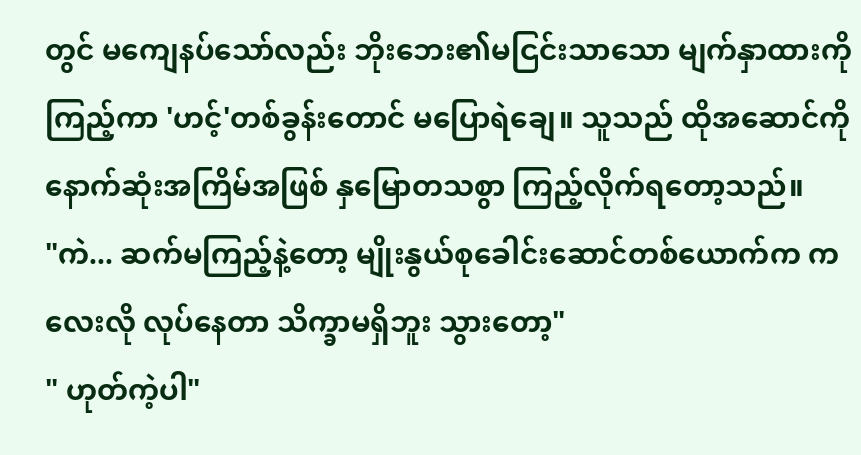တွင် မကျေနပ်သော်လည်း ဘိုးဘေး၏မငြင်းသာသော မျက်နှာထားကို ကြည့်ကာ 'ဟင့်'တစ်ခွန်းတောင် မပြောရဲချေ။ သူသည် ထိုအဆောင်ကို နောက်ဆုံးအကြိမ်အဖြစ် နှမြောတသစွာ ကြည့်လိုက်ရတော့သည်။
"ကဲ... ဆက်မကြည့်နဲ့တော့ မျိုးနွယ်စုခေါင်းဆောင်တစ်ယောက်က ကလေးလို လုပ်နေတာ သိက္ခာမရှိဘူး သွားတော့"
" ဟုတ်ကဲ့ပါ"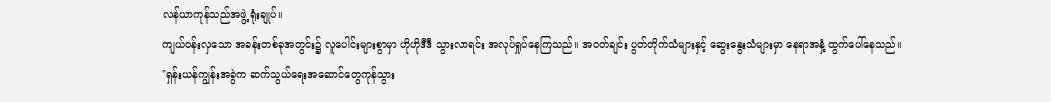လန်ယာကုန်သည်အဖွဲ့ ရုံးချုပ်။
ကျယ်ဝန်းလှသော အခန်းတစ်ခုအတွင်း၌ လူပေါင်းများစွာမှာ ဟိုဟိုဒီဒီ သွားလာရင်း အလုပ်ရှုပ်နေကြသည်။ အဝတ်ချင်း ပွတ်တိုက်သံများနှင့် ဆွေးနွေးသံများမှာ နေရာအနှံ့ ထွက်ပေါ်နေသည်။
"ရှန်းယန်ကျွန်းအခွဲက ဆက်သွယ်ရေးအဆောင်တွေကုန်သွား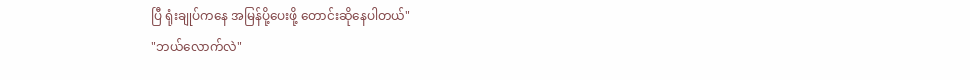ပြီ ရုံးချုပ်ကနေ အမြန်ပို့ပေးဖို့ တောင်းဆိုနေပါတယ်"
"ဘယ်လောက်လဲ"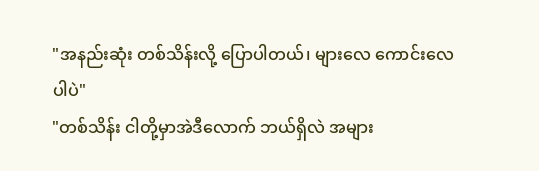"အနည်းဆုံး တစ်သိန်းလို့ ပြောပါတယ်၊ များလေ ကောင်းလေပါပဲ"
"တစ်သိန်း ငါတို့မှာအဲဒီလောက် ဘယ်ရှိလဲ အများ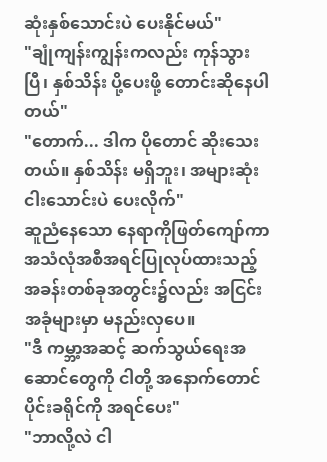ဆုံးနှစ်သောင်းပဲ ပေးနိုင်မယ်"
"ချုံကျန်းကျွန်းကလည်း ကုန်သွားပြီ၊ နှစ်သိန်း ပို့ပေးဖို့ တောင်းဆိုနေပါတယ်"
"တောက်... ဒါက ပိုတောင် ဆိုးသေးတယ်။ နှစ်သိန်း မရှိဘူး၊ အများဆုံး ငါးသောင်းပဲ ပေးလိုက်"
ဆူညံနေသော နေရာကိုဖြတ်ကျော်ကာ အသံလုံအစီအရင်ပြုလုပ်ထားသည့် အခန်းတစ်ခုအတွင်း၌လည်း အငြင်းအခုံများမှာ မနည်းလှပေ။
"ဒီ ကမ္ဘာ့အဆင့် ဆက်သွယ်ရေးအဆောင်တွေကို ငါတို့ အနောက်တောင်ပိုင်းခရိုင်ကို အရင်ပေး"
"ဘာလို့လဲ ငါ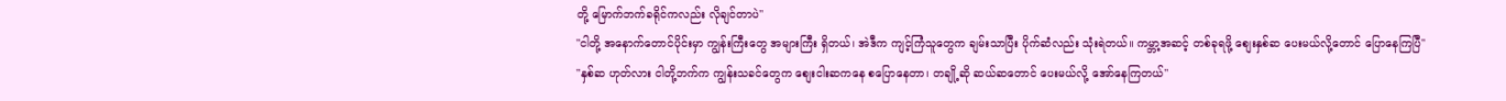တို့ မြောက်ဘက်ခရိုင်ကလည်း လိုချင်တာပဲ"
"ငါတို့ အနောက်တောင်ပိုင်းမှာ ကျွန်းကြီးတွေ အများကြီး ရှိတယ်၊ အဲဒီက ကျင့်ကြံသူတွေက ချမ်းသာပြီး ပိုက်ဆံလည်း သုံးရဲတယ်။ ကမ္ဘာ့အဆင့် တစ်ခုရဖို့ စျေးနှစ်ဆ ပေးမယ်လို့တောင် ပြောနေကြပြီ"
"နှစ်ဆ ဟုတ်လား ငါတို့ဘက်က ကျွန်းသခင်တွေက စျေးငါးဆကနေ စပြောနေတာ၊ တချို့ဆို ဆယ်ဆတောင် ပေးမယ်လို့ အော်နေကြတယ်"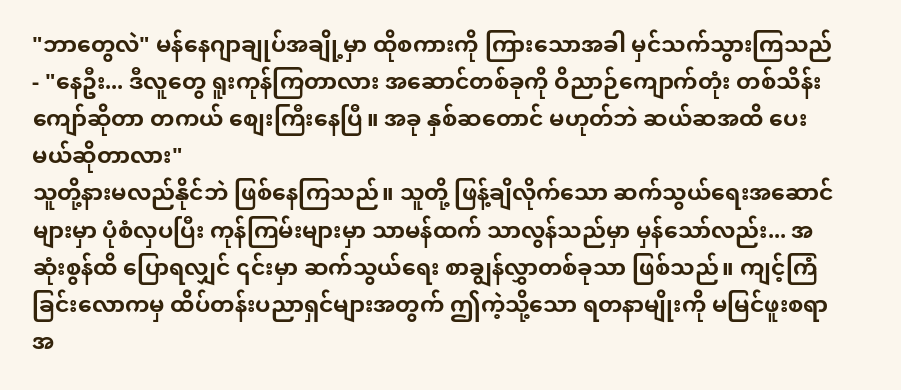"ဘာတွေလဲ" မန်နေဂျာချုပ်အချို့မှာ ထိုစကားကို ကြားသောအခါ မှင်သက်သွားကြသည် - "နေဦး... ဒီလူတွေ ရူးကုန်ကြတာလား အဆောင်တစ်ခုကို ဝိညာဉ်ကျောက်တုံး တစ်သိန်းကျော်ဆိုတာ တကယ် စျေးကြီးနေပြီ။ အခု နှစ်ဆတောင် မဟုတ်ဘဲ ဆယ်ဆအထိ ပေးမယ်ဆိုတာလား"
သူတို့နားမလည်နိုင်ဘဲ ဖြစ်နေကြသည်။ သူတို့ ဖြန့်ချိလိုက်သော ဆက်သွယ်ရေးအဆောင်များမှာ ပုံစံလှပပြီး ကုန်ကြမ်းများမှာ သာမန်ထက် သာလွန်သည်မှာ မှန်သော်လည်း... အဆုံးစွန်ထိ ပြောရလျှင် ၎င်းမှာ ဆက်သွယ်ရေး စာချွန်လွှာတစ်ခုသာ ဖြစ်သည်။ ကျင့်ကြံခြင်းလောကမှ ထိပ်တန်းပညာရှင်များအတွက် ဤကဲ့သို့သော ရတနာမျိုးကို မမြင်ဖူးစရာ အ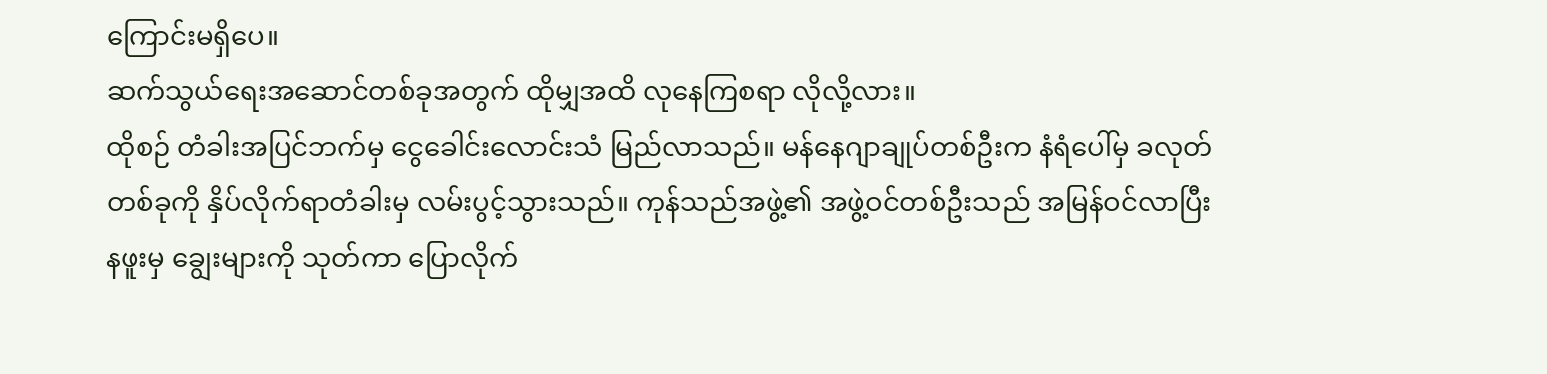ကြောင်းမရှိပေ။
ဆက်သွယ်ရေးအဆောင်တစ်ခုအတွက် ထိုမျှအထိ လုနေကြစရာ လိုလို့လား။
ထိုစဉ် တံခါးအပြင်ဘက်မှ ငွေခေါင်းလောင်းသံ မြည်လာသည်။ မန်နေဂျာချုပ်တစ်ဦးက နံရံပေါ်မှ ခလုတ်တစ်ခုကို နှိပ်လိုက်ရာတံခါးမှ လမ်းပွင့်သွားသည်။ ကုန်သည်အဖွဲ့၏ အဖွဲ့ဝင်တစ်ဦးသည် အမြန်ဝင်လာပြီး နဖူးမှ ချွေးများကို သုတ်ကာ ပြောလိုက်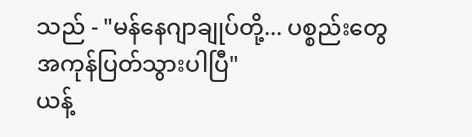သည် - "မန်နေဂျာချုပ်တို့... ပစ္စည်းတွေ အကုန်ပြတ်သွားပါပြီ"
ယန့်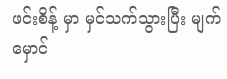ဖင်းစိန့် မှာ မှင်သက်သွားပြီး မျက်မှောင်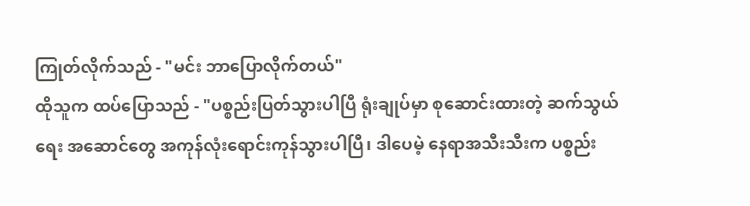ကြုတ်လိုက်သည် - "မင်း ဘာပြောလိုက်တယ်"
ထိုသူက ထပ်ပြောသည် - "ပစ္စည်းပြတ်သွားပါပြီ ရုံးချုပ်မှာ စုဆောင်းထားတဲ့ ဆက်သွယ်ရေး အဆောင်တွေ အကုန်လုံးရောင်းကုန်သွားပါပြီ၊ ဒါပေမဲ့ နေရာအသီးသီးက ပစ္စည်း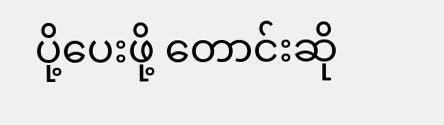ပို့ပေးဖို့ တောင်းဆို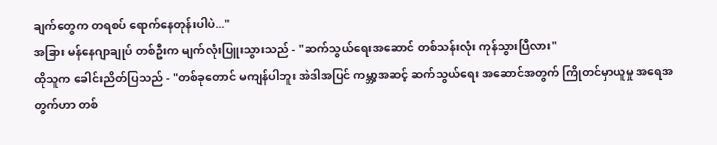ချက်တွေက တရစပ် ရောက်နေတုန်းပါပဲ..."
အခြား မန်နေဂျာချုပ် တစ်ဦးက မျက်လုံးပြူးသွားသည် - "ဆက်သွယ်ရေးအဆောင် တစ်သန်းလုံး ကုန်သွားပြီလား"
ထိုသူက ခေါင်းညိတ်ပြသည် - "တစ်ခုတောင် မကျန်ပါဘူး အဲဒါအပြင် ကမ္ဘာ့အဆင့် ဆက်သွယ်ရေး အဆောင်အတွက် ကြိုတင်မှာယူမှု အရေအတွက်ဟာ တစ်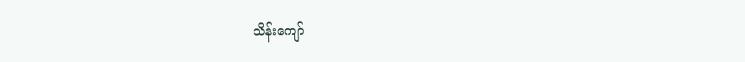သိန်းကျော်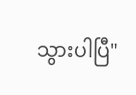သွားပါပြီ"